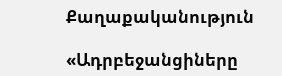Քաղաքականություն

«Ադրբեջանցիները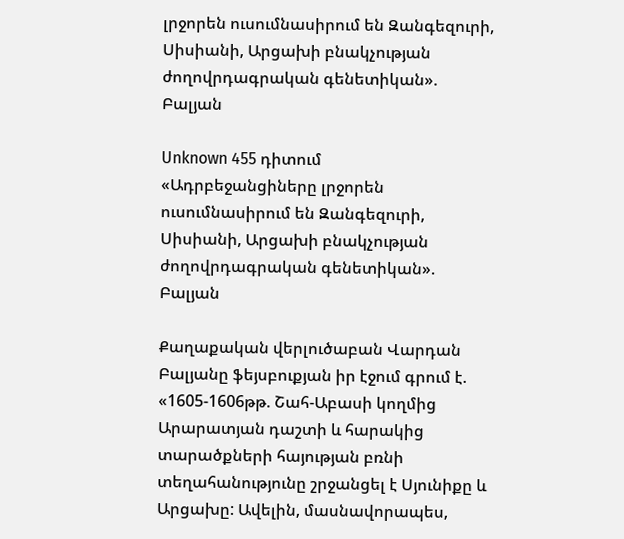լրջորեն ուսումնասիրում են Զանգեզուրի, Սիսիանի, Արցախի բնակչության ժողովրդագրական գենետիկան». Բալյան

Unknown 455 դիտում
«Ադրբեջանցիները լրջորեն ուսումնասիրում են Զանգեզուրի, Սիսիանի, Արցախի բնակչության ժողովրդագրական գենետիկան». Բալյան

Քաղաքական վերլուծաբան Վարդան Բալյանը ֆեյսբուքյան իր էջում գրում է. «1605-1606թթ. Շահ-Աբասի կողմից Արարատյան դաշտի և հարակից տարածքների հայության բռնի տեղահանությունը շրջանցել է Սյունիքը և Արցախը: Ավելին, մասնավորապես,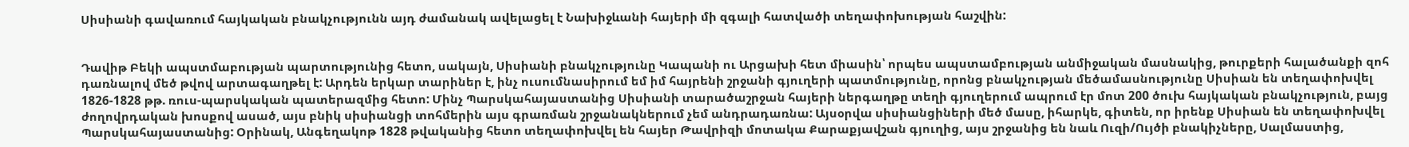Սիսիանի գավառում հայկական բնակչությունն այդ ժամանակ ավելացել է Նախիջևանի հայերի մի զգալի հատվածի տեղափոխության հաշվին:


Դավիթ Բեկի ապստմաբության պարտությունից հետո, սակայն, Սիսիանի բնակչությունը Կապանի ու Արցախի հետ միասին՝ որպես ապստամբության անմիջական մասնակից, թուրքերի հալածանքի զոհ դառնալով մեծ թվով արտագաղթել է: Արդեն երկար տարիներ է, ինչ ուսումնասիրում եմ իմ հայրենի շրջանի գյուղերի պատմությունը, որոնց բնակչության մեծամասնությունը Սիսիան են տեղափոխվել 1826-1828 թթ. ռուս-պարսկական պատերազմից հետո: Մինչ Պարսկահայաստանից Սիսիանի տարածաշրջան հայերի ներգաղթը տեղի գյուղերում ապրում էր մոտ 200 ծուխ հայկական բնակչություն, բայց ժողովրդական խոսքով ասած, այս բնիկ սիսիանցի տոհմերին այս գրառման շրջանակներում չեմ անդրադառնա: Այսօրվա սիսիանցիների մեծ մասը, իհարկե, գիտեն, որ իրենք Սիսիան են տեղափոխվել Պարսկահայաստանից: Օրինակ, Անգեղակոթ 1828 թվականից հետո տեղափոխվել են հայեր Թավրիզի մոտակա Քարաքյավշան գյուղից, այս շրջանից են նաև Ուզի/Ույծի բնակիչները, Սալմաստից,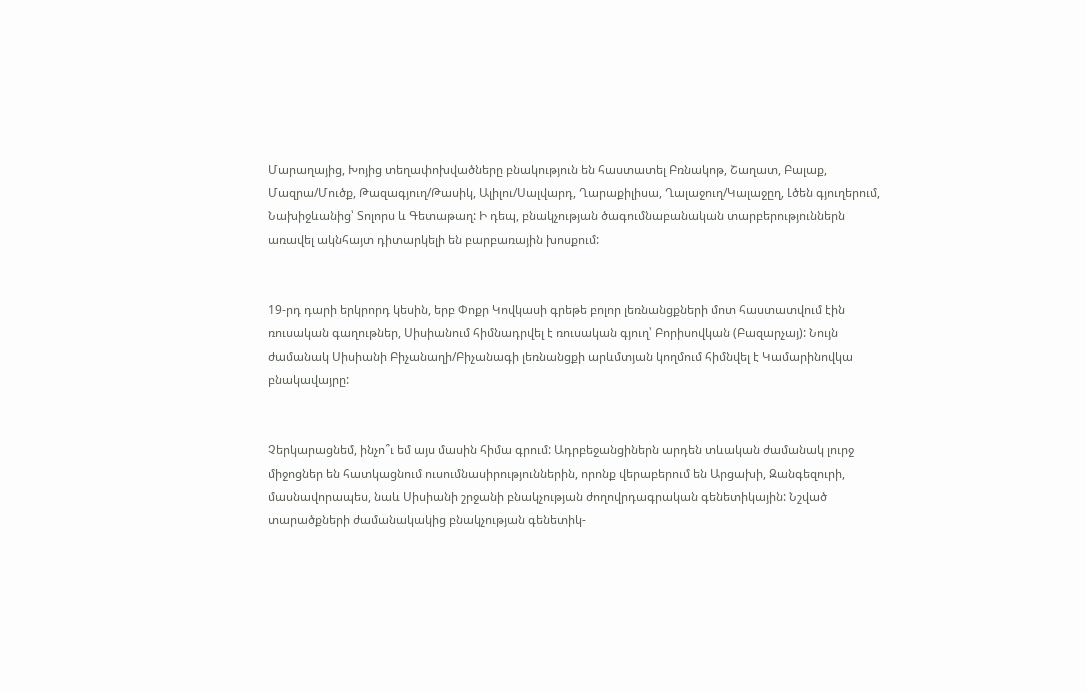Մարաղայից, Խոյից տեղափոխվածները բնակություն են հաստատել Բռնակոթ, Շաղատ, Բալաք, Մազրա/Մուծք, Թազագյուղ/Թասիկ, Ալիլու/Սալվարդ, Ղարաքիլիսա, Ղալաջուղ/Կալաջըղ, Լծեն գյուղերում, Նախիջևանից՝ Տոլորս և Գետաթաղ: Ի դեպ, բնակչության ծագումնաբանական տարբերություններն առավել ակնհայտ դիտարկելի են բարբառային խոսքում:


19-րդ դարի երկրորդ կեսին, երբ Փոքր Կովկասի գրեթե բոլոր լեռնանցքների մոտ հաստատվում էին ռուսական գաղութներ, Սիսիանում հիմնադրվել է ռուսական գյուղ՝ Բորիսովկան (Բազարչայ): Նույն ժամանակ Սիսիանի Բիչանաղի/Բիչանագի լեռնանցքի արևմտյան կողմում հիմնվել է Կամարինովկա բնակավայրը:


Չերկարացնեմ, ինչո՞ւ եմ այս մասին հիմա գրում: Ադրբեջանցիներն արդեն տևական ժամանակ լուրջ միջոցներ են հատկացնում ուսումնասիրություններին, որոնք վերաբերում են Արցախի, Զանգեզուրի, մասնավորապես, նաև Սիսիանի շրջանի բնակչության ժողովրդագրական գենետիկային: Նշված տարածքների ժամանակակից բնակչության գենետիկ-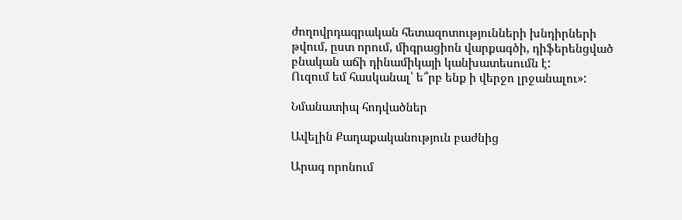ժողովրդագրական հետազոտությունների խնդիրների թվում, ըստ որում, միգրացիոն վարքագծի, դիֆերենցված բնական աճի դինամիկայի կանխատեսումն է:
Ուզում եմ հասկանալ՝ ե՞րբ ենք ի վերջո լրջանալու»:

Նմանատիպ հոդվածներ

Ավելին Քաղաքականություն բաժնից

Արագ որոնում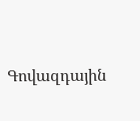Գովազդային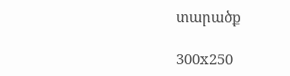տարածք

300x250